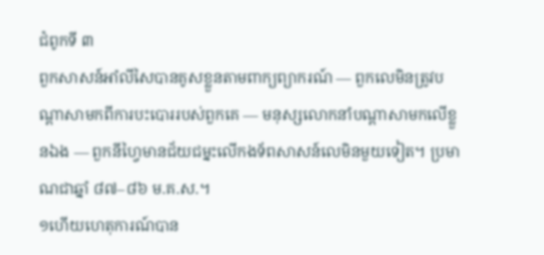ជំពូកទី ៣
ពួកសាសន៍អាំលីសៃបានគូសខ្លួនតាមពាក្យព្យាករណ៍ — ពួកលេមិនត្រូវបណ្ដាសាមកពីការបះបោររបស់ពួកគេ — មនុស្សលោកនាំបណ្ដាសាមកលើខ្លួនឯង — ពួកនីហ្វៃមានជ័យជម្នះលើកងទ័ពសាសន៍លេមិនមួយទៀត។ ប្រមាណជាឆ្នាំ ៨៧–៨៦ ម.គ.ស.។
១ហើយហេតុការណ៍បាន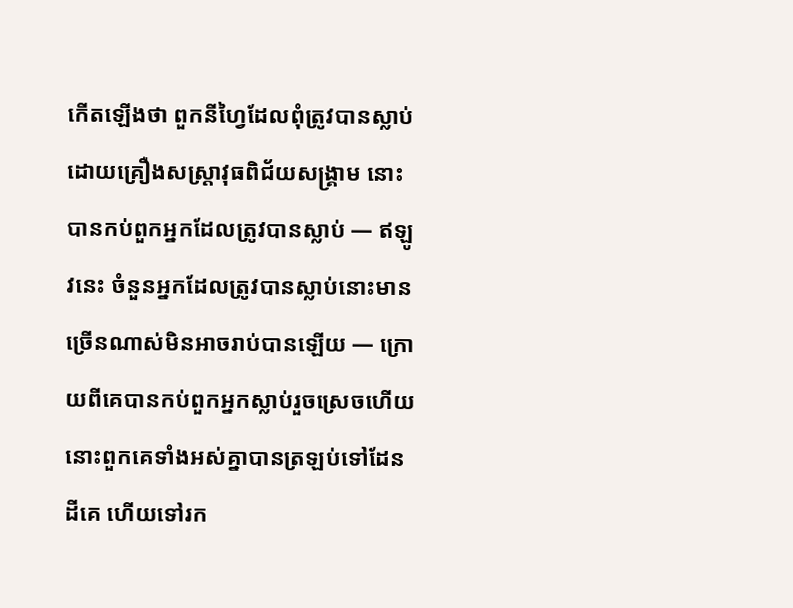កើតឡើងថា ពួកនីហ្វៃដែលពុំត្រូវបានស្លាប់ដោយគ្រឿងសស្ត្រាវុធពិជ័យសង្គ្រាម នោះបានកប់ពួកអ្នកដែលត្រូវបានស្លាប់ — ឥឡូវនេះ ចំនួនអ្នកដែលត្រូវបានស្លាប់នោះមានច្រើនណាស់មិនអាចរាប់បានឡើយ — ក្រោយពីគេបានកប់ពួកអ្នកស្លាប់រួចស្រេចហើយ នោះពួកគេទាំងអស់គ្នាបានត្រឡប់ទៅដែនដីគេ ហើយទៅរក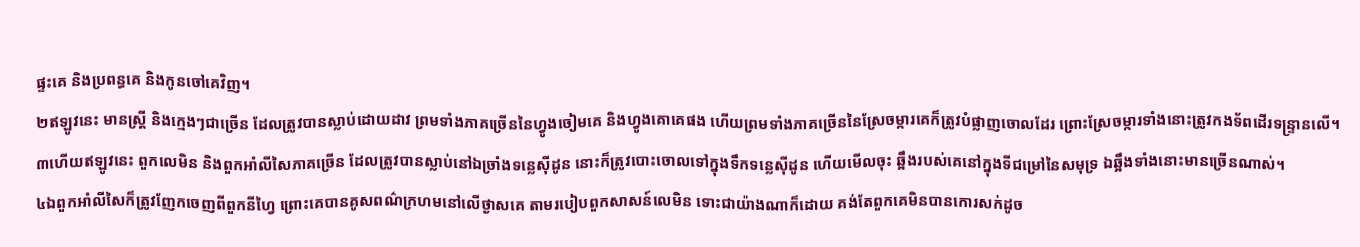ផ្ទះគេ និងប្រពន្ធគេ និងកូនចៅគេវិញ។
២ឥឡូវនេះ មានស្ត្រី និងក្មេងៗជាច្រើន ដែលត្រូវបានស្លាប់ដោយដាវ ព្រមទាំងភាគច្រើននៃហ្វូងចៀមគេ និងហ្វូងគោគេផង ហើយព្រមទាំងភាគច្រើននៃស្រែចម្ការគេក៏ត្រូវបំផ្លាញចោលដែរ ព្រោះស្រែចម្ការទាំងនោះត្រូវកងទ័ពដើរទន្ទ្រានលើ។
៣ហើយឥឡូវនេះ ពួកលេមិន និងពួកអាំលីសៃភាគច្រើន ដែលត្រូវបានស្លាប់នៅឯច្រាំងទន្លេស៊ីដូន នោះក៏ត្រូវបោះចោលទៅក្នុងទឹកទន្លេស៊ីដូន ហើយមើលចុះ ឆ្អឹងរបស់គេនៅក្នុងទីជម្រៅនៃសមុទ្រ ឯឆ្អឹងទាំងនោះមានច្រើនណាស់។
៤ឯពួកអាំលីសៃក៏ត្រូវញែកចេញពីពួកនីហ្វៃ ព្រោះគេបានគូសពណ៌ក្រហមនៅលើថ្ងាសគេ តាមរបៀបពួកសាសន៍លេមិន ទោះជាយ៉ាងណាក៏ដោយ គង់តែពួកគេមិនបានកោរសក់ដូច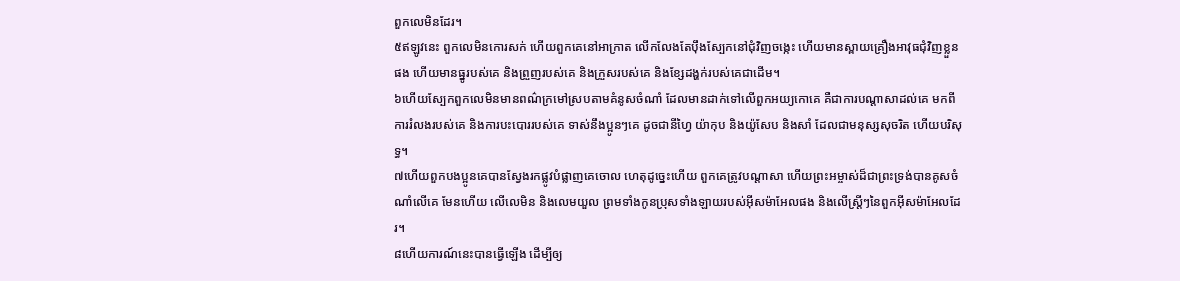ពួកលេមិនដែរ។
៥ឥឡូវនេះ ពួកលេមិនកោរសក់ ហើយពួកគេនៅអាក្រាត លើកលែងតែប៉ឹងស្បែកនៅជុំវិញចង្កេះ ហើយមានស្ពាយគ្រឿងអាវុធជុំវិញខ្លួនផង ហើយមានធ្នូរបស់គេ និងព្រួញរបស់គេ និងក្រួសរបស់គេ និងខ្សែដង្ហក់របស់គេជាដើម។
៦ហើយស្បែកពួកលេមិនមានពណ៌ក្រមៅស្របតាមគំនូសចំណាំ ដែលមានដាក់ទៅលើពួកអយ្យកោគេ គឺជាការបណ្ដាសាដល់គេ មកពីការរំលងរបស់គេ និងការបះបោររបស់គេ ទាស់នឹងប្អូនៗគេ ដូចជានីហ្វៃ យ៉ាកុប និងយ៉ូសែប និងសាំ ដែលជាមនុស្សសុចរិត ហើយបរិសុទ្ធ។
៧ហើយពួកបងប្អូនគេបានស្វែងរកផ្លូវបំផ្លាញគេចោល ហេតុដូច្នេះហើយ ពួកគេត្រូវបណ្ដាសា ហើយព្រះអម្ចាស់ដ៏ជាព្រះទ្រង់បានគូសចំណាំលើគេ មែនហើយ លើលេមិន និងលេមយួល ព្រមទាំងកូនប្រុសទាំងឡាយរបស់អ៊ីសម៉ាអែលផង និងលើស្ត្រីៗនៃពួកអ៊ីសម៉ាអែលដែរ។
៨ហើយការណ៍នេះបានធ្វើឡើង ដើម្បីឲ្យ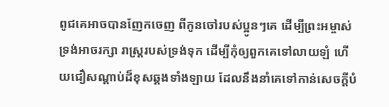ពូជគេអាចបានញែកចេញ ពីកូនចៅរបស់ប្អូនៗគេ ដើម្បីព្រះអម្ចាស់ទ្រង់អាចរក្សា រាស្ត្ររបស់ទ្រង់ទុក ដើម្បីកុំឲ្យពួកគេទៅលាយឡំ ហើយជឿសណ្ដាប់ដ៏ខុសឆ្គងទាំងឡាយ ដែលនឹងនាំគេទៅកាន់សេចក្ដីបំ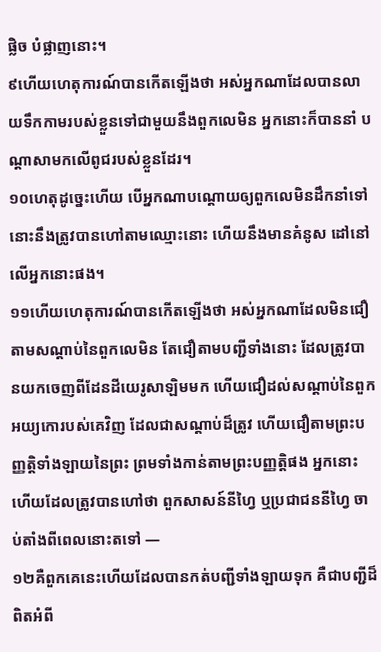ផ្លិច បំផ្លាញនោះ។
៩ហើយហេតុការណ៍បានកើតឡើងថា អស់អ្នកណាដែលបានលាយទឹកកាមរបស់ខ្លួនទៅជាមួយនឹងពួកលេមិន អ្នកនោះក៏បាននាំ បណ្ដាសាមកលើពូជរបស់ខ្លួនដែរ។
១០ហេតុដូច្នេះហើយ បើអ្នកណាបណ្ដោយឲ្យពួកលេមិនដឹកនាំទៅ នោះនឹងត្រូវបានហៅតាមឈ្មោះនោះ ហើយនឹងមានគំនូស ដៅនៅលើអ្នកនោះផង។
១១ហើយហេតុការណ៍បានកើតឡើងថា អស់អ្នកណាដែលមិនជឿតាមសណ្ដាប់នៃពួកលេមិន តែជឿតាមបញ្ជីទាំងនោះ ដែលត្រូវបានយកចេញពីដែនដីយេរូសាឡិមមក ហើយជឿដល់សណ្ដាប់នៃពួកអយ្យកោរបស់គេវិញ ដែលជាសណ្ដាប់ដ៏ត្រូវ ហើយជឿតាមព្រះបញ្ញត្តិទាំងឡាយនៃព្រះ ព្រមទាំងកាន់តាមព្រះបញ្ញត្តិផង អ្នកនោះហើយដែលត្រូវបានហៅថា ពួកសាសន៍នីហ្វៃ ឬប្រជាជននីហ្វៃ ចាប់តាំងពីពេលនោះតទៅ —
១២គឺពួកគេនេះហើយដែលបានកត់បញ្ជីទាំងឡាយទុក គឺជាបញ្ជីដ៏ពិតអំពី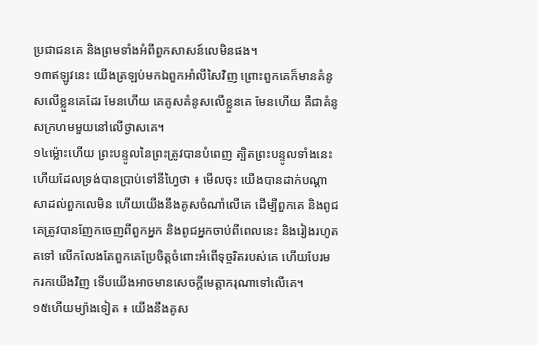ប្រជាជនគេ និងព្រមទាំងអំពីពួកសាសន៍លេមិនផង។
១៣ឥឡូវនេះ យើងត្រឡប់មកឯពួកអាំលីសៃវិញ ព្រោះពួកគេក៏មានគំនូសលើខ្លួនគេដែរ មែនហើយ គេគូសគំនូសលើខ្លួនគេ មែនហើយ គឺជាគំនូសក្រហមមួយនៅលើថ្ងាសគេ។
១៤ម្ល៉ោះហើយ ព្រះបន្ទូលនៃព្រះត្រូវបានបំពេញ ត្បិតព្រះបន្ទូលទាំងនេះហើយដែលទ្រង់បានប្រាប់ទៅនីហ្វៃថា ៖ មើលចុះ យើងបានដាក់បណ្ដាសាដល់ពួកលេមិន ហើយយើងនឹងគូសចំណាំលើគេ ដើម្បីពួកគេ និងពូជគេត្រូវបានញែកចេញពីពួកអ្នក និងពូជអ្នកចាប់ពីពេលនេះ និងរៀងរហូតតទៅ លើកលែងតែពួកគេប្រែចិត្តចំពោះអំពើទុច្ចរិតរបស់គេ ហើយបែរមករកយើងវិញ ទើបយើងអាចមានសេចក្ដីមេត្តាករុណាទៅលើគេ។
១៥ហើយម្យ៉ាងទៀត ៖ យើងនឹងគូស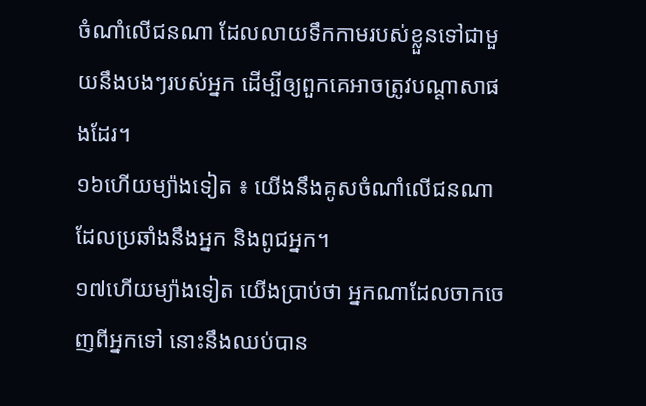ចំណាំលើជនណា ដែលលាយទឹកកាមរបស់ខ្លួនទៅជាមួយនឹងបងៗរបស់អ្នក ដើម្បីឲ្យពួកគេអាចត្រូវបណ្ដាសាផងដែរ។
១៦ហើយម្យ៉ាងទៀត ៖ យើងនឹងគូសចំណាំលើជនណា ដែលប្រឆាំងនឹងអ្នក និងពូជអ្នក។
១៧ហើយម្យ៉ាងទៀត យើងប្រាប់ថា អ្នកណាដែលចាកចេញពីអ្នកទៅ នោះនឹងឈប់បាន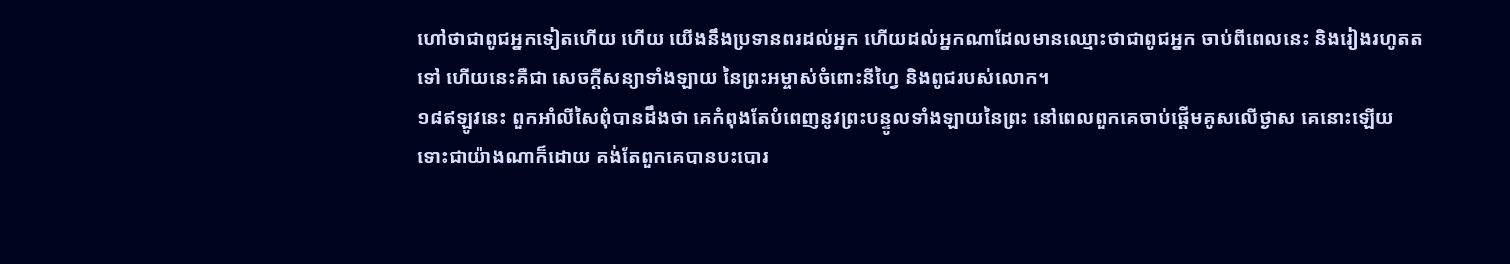ហៅថាជាពូជអ្នកទៀតហើយ ហើយ យើងនឹងប្រទានពរដល់អ្នក ហើយដល់អ្នកណាដែលមានឈ្មោះថាជាពូជអ្នក ចាប់ពីពេលនេះ និងរៀងរហូតតទៅ ហើយនេះគឺជា សេចក្ដីសន្យាទាំងឡាយ នៃព្រះអម្ចាស់ចំពោះនីហ្វៃ និងពូជរបស់លោក។
១៨ឥឡូវនេះ ពួកអាំលីសៃពុំបានដឹងថា គេកំពុងតែបំពេញនូវព្រះបន្ទូលទាំងឡាយនៃព្រះ នៅពេលពួកគេចាប់ផ្ដើមគូសលើថ្ងាស គេនោះឡើយ ទោះជាយ៉ាងណាក៏ដោយ គង់តែពួកគេបានបះបោរ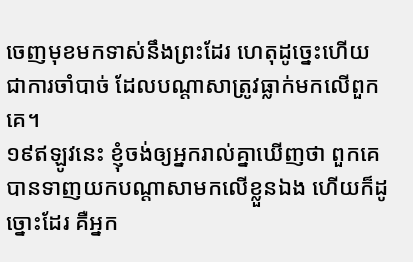ចេញមុខមកទាស់នឹងព្រះដែរ ហេតុដូច្នេះហើយ ជាការចាំបាច់ ដែលបណ្ដាសាត្រូវធ្លាក់មកលើពួកគេ។
១៩ឥឡូវនេះ ខ្ញុំចង់ឲ្យអ្នករាល់គ្នាឃើញថា ពួកគេបានទាញយកបណ្ដាសាមកលើខ្លួនឯង ហើយក៏ដូច្នោះដែរ គឺអ្នក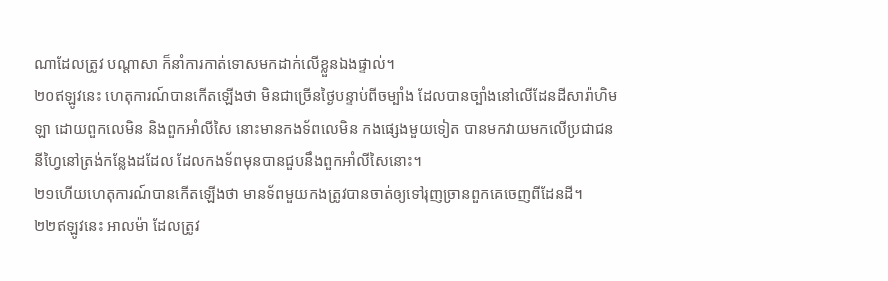ណាដែលត្រូវ បណ្ដាសា ក៏នាំការកាត់ទោសមកដាក់លើខ្លួនឯងផ្ទាល់។
២០ឥឡូវនេះ ហេតុការណ៍បានកើតឡើងថា មិនជាច្រើនថ្ងៃបន្ទាប់ពីចម្បាំង ដែលបានច្បាំងនៅលើដែនដីសារ៉ាហិមឡា ដោយពួកលេមិន និងពួកអាំលីសៃ នោះមានកងទ័ពលេមិន កងផ្សេងមួយទៀត បានមកវាយមកលើប្រជាជននីហ្វៃនៅត្រង់កន្លែងដដែល ដែលកងទ័ពមុនបានជួបនឹងពួកអាំលីសៃនោះ។
២១ហើយហេតុការណ៍បានកើតឡើងថា មានទ័ពមួយកងត្រូវបានចាត់ឲ្យទៅរុញច្រានពួកគេចេញពីដែនដី។
២២ឥឡូវនេះ អាលម៉ា ដែលត្រូវ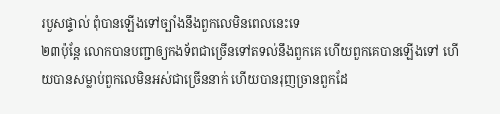របួសផ្ទាល់ ពុំបានឡើងទៅច្បាំងនឹងពួកលេមិនពេលនេះទេ
២៣ប៉ុន្តែ លោកបានបញ្ជាឲ្យកងទ័ពជាច្រើនទៅតទល់នឹងពួកគេ ហើយពួកគេបានឡើងទៅ ហើយបានសម្លាប់ពួកលេមិនអស់ជាច្រើននាក់ ហើយបានរុញច្រានពួកដែ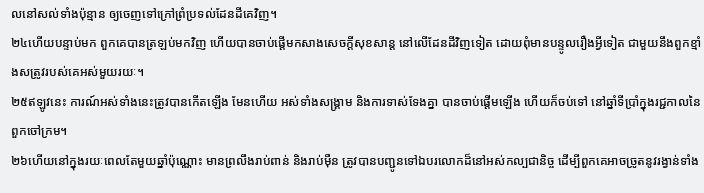លនៅសល់ទាំងប៉ុន្មាន ឲ្យចេញទៅក្រៅព្រំប្រទល់ដែនដីគេវិញ។
២៤ហើយបន្ទាប់មក ពួកគេបានត្រឡប់មកវិញ ហើយបានចាប់ផ្ដើមកសាងសេចក្ដីសុខសាន្ត នៅលើដែនដីវិញទៀត ដោយពុំមានបន្ទូលរឿងអ្វីទៀត ជាមួយនឹងពួកខ្មាំងសត្រូវរបស់គេអស់មួយរយៈ។
២៥ឥឡូវនេះ ការណ៍អស់ទាំងនេះត្រូវបានកើតឡើង មែនហើយ អស់ទាំងសង្គ្រាម និងការទាស់ទែងគ្នា បានចាប់ផ្ដើមឡើង ហើយក៏ចប់ទៅ នៅឆ្នាំទីប្រាំក្នុងរជ្ជកាលនៃពួកចៅក្រម។
២៦ហើយនៅក្នុងរយៈពេលតែមួយឆ្នាំប៉ុណ្ណោះ មានព្រលឹងរាប់ពាន់ និងរាប់ម៉ឺន ត្រូវបានបញ្ជូនទៅឯបរលោកដ៏នៅអស់កល្បជានិច្ច ដើម្បីពួកគេអាចច្រូតនូវរង្វាន់ទាំង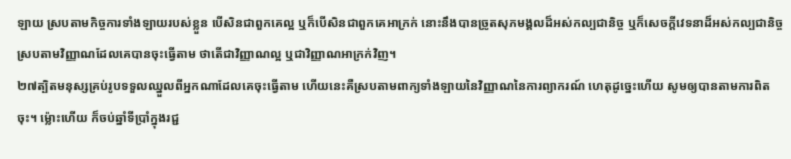ឡាយ ស្របតាមកិច្ចការទាំងឡាយរបស់ខ្លួន បើសិនជាពួកគេល្អ ឬក៏បើសិនជាពួកគេអាក្រក់ នោះនឹងបានច្រូតសុភមង្គលដ៏អស់កល្បជានិច្ច ឬក៏សេចក្ដីវេទនាដ៏អស់កល្បជានិច្ច ស្របតាមវិញ្ញាណដែលគេបានចុះធ្វើតាម ថាតើជាវិញ្ញាណល្អ ឬជាវិញ្ញាណអាក្រក់វិញ។
២៧ត្បិតមនុស្សគ្រប់រូបទទួលឈ្នួលពីអ្នកណាដែលគេចុះធ្វើតាម ហើយនេះគឺស្របតាមពាក្យទាំងឡាយនៃវិញ្ញាណនៃការព្យាករណ៍ ហេតុដូច្នេះហើយ សូមឲ្យបានតាមការពិតចុះ។ ម្ល៉ោះហើយ ក៏ចប់ឆ្នាំទីប្រាំក្នុងរជ្ជ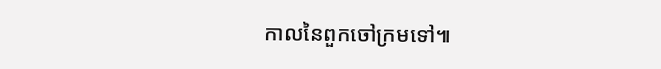កាលនៃពួកចៅក្រមទៅ៕